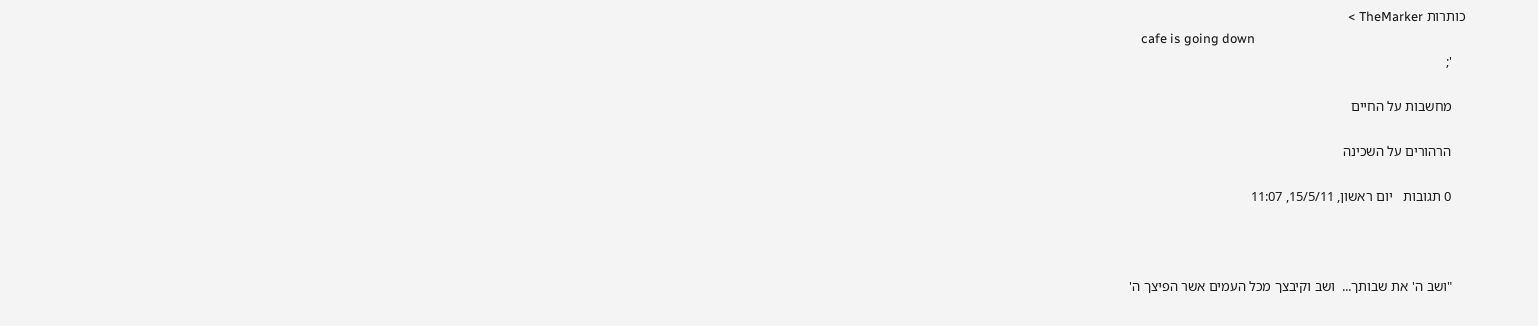כותרות TheMarker >
    cafe is going down
    ';

    מחשבות על החיים

    הרהורים על השכינה

    0 תגובות   יום ראשון, 15/5/11, 11:07



    "ושב ה' את שבותך...  ושב וקיבצך מכל העמים אשר הפיצך ה'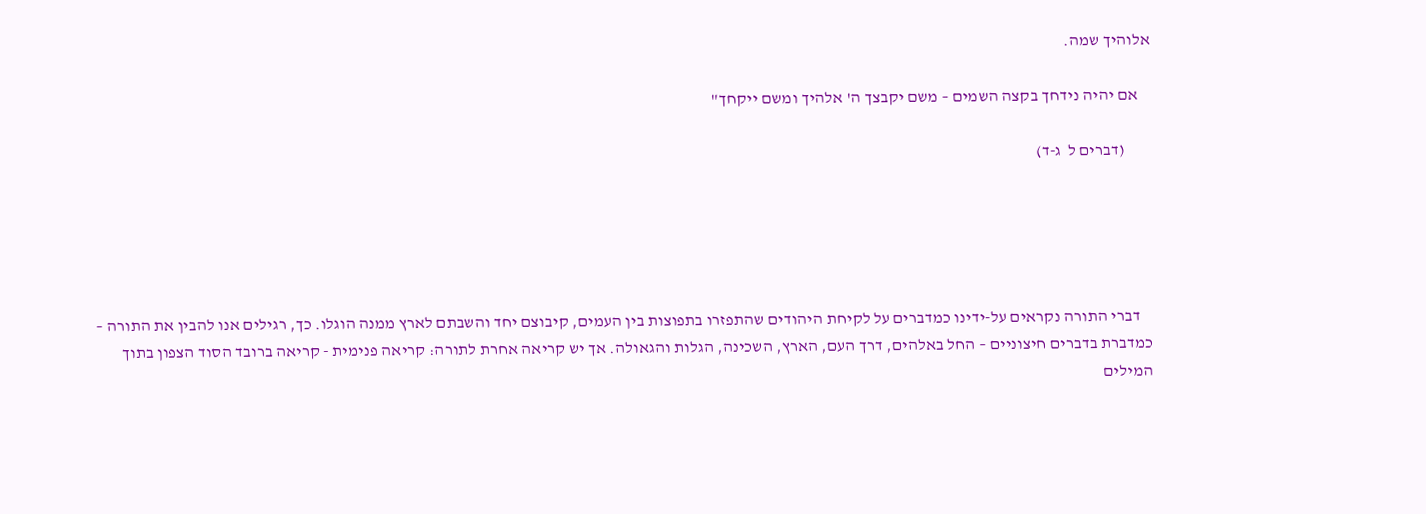אלוהיך שמה.

    אם יהיה נידחך בקצה השמים – משם יקבצך ה' אלהיך ומשם ייקחך"

        (דברים ל  ג-ד)





    דברי התורה נקראים על-ידינו כמדברים על לקיחת היהודים שהתפזרו בתפוצות בין העמים, קיבוצם יחד והשבתם לארץ ממנה הוגלו. כך, רגילים אנו להבין את התורה – כמדברת בדברים חיצוניים – החל באלהים, דרך העם, הארץ, השכינה, הגלות והגאולה. אך יש קריאה אחרת לתורה: קריאה פנימית - קריאה ברובד הסוד הצפון בתוך המילים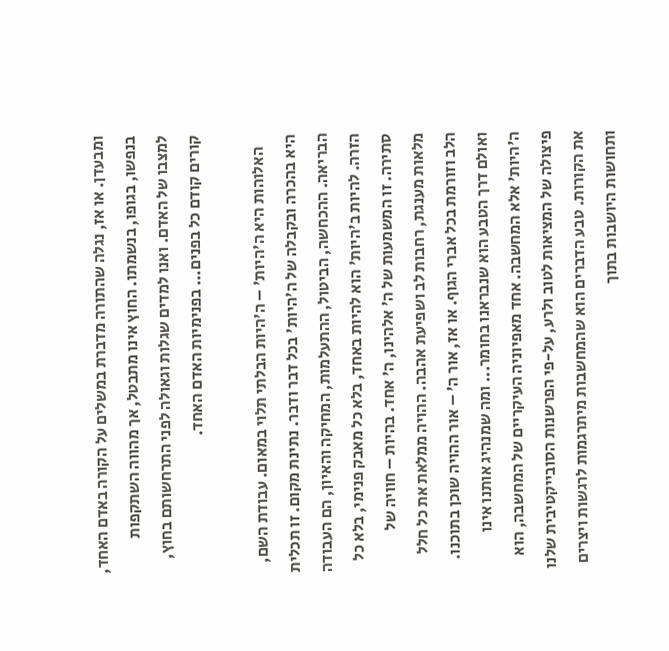ומבעדן. או אז, נגלה שהתורה מדברת במשלים על הקורה באדם האחד, בנפשו, בגופו, בנשמתו. החוץ אינו מתבטל, אך מהווה השתקפות למצבו של האדם. ואנו למדים שגלות וגאולה לפני התרחשותם בחוץ, קורים קודם כל בפנים... בפנימיות האדם האחד.

    האלוהות היא ה'היות' – ה'היות הבלתי תלוי במאום. עבודת השם, היא בהכרה ובקבלה של ה'היות' בכל דבר ודבר. נתינת מקום. זו תכלית הבריאה. ההכחשה, הביטול, ההתעלמות, המחיקה והאיון, הם העבודה הזרה. להיות ב'היות' הוא להיות באחד, בלא כל מאבק פנימי, בלא כל סתירה. זו המשמעות של ה' אלהינו, ה' אחד. בהיות – חוויה של מלאות מענגת, רחבות לב ושפיעת אהבה. ההויה ממלאת את כל חלל הלב וזורמת בכל אברי הגוף. או אז, אור ה' – אור ההויה שוכן בתוכנו. ואולם דרך הטבע הוא שנבראנו בחומר... ומה שמנהיג אותנו אינו ה'היות' אלא המחשבה. אחד מאפיוניה העיקריים של המחשבה, הוא פיצולה של המציאות לטוב ולרע, על-פי הפרשנות הסובייקטיבית שלנו את הקורות. טבע הדברים הוא שהמחשבות מיתרגמות לרגשות ויצרים ותחושות היושבות בתוך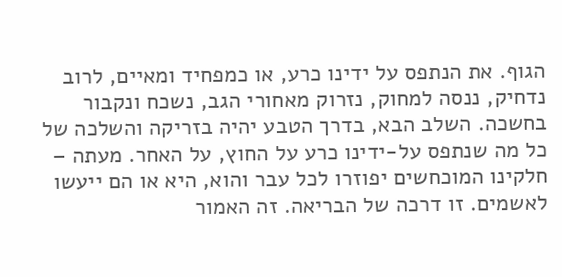הגוף. את הנתפס על ידינו כרע, או כמפחיד ומאיים, לרוב נדחיק, ננסה למחוק, נזרוק מאחורי הגב, נשכח ונקבור בחשכה. השלב הבא, בדרך הטבע יהיה בזריקה והשלכה של כל מה שנתפס על-ידינו כרע על החוץ, על האחר. מעתה – חלקינו המוכחשים יפוזרו לכל עבר והוא, היא או הם ייעשו לאשמים. זו דרכה של הבריאה. זה האמור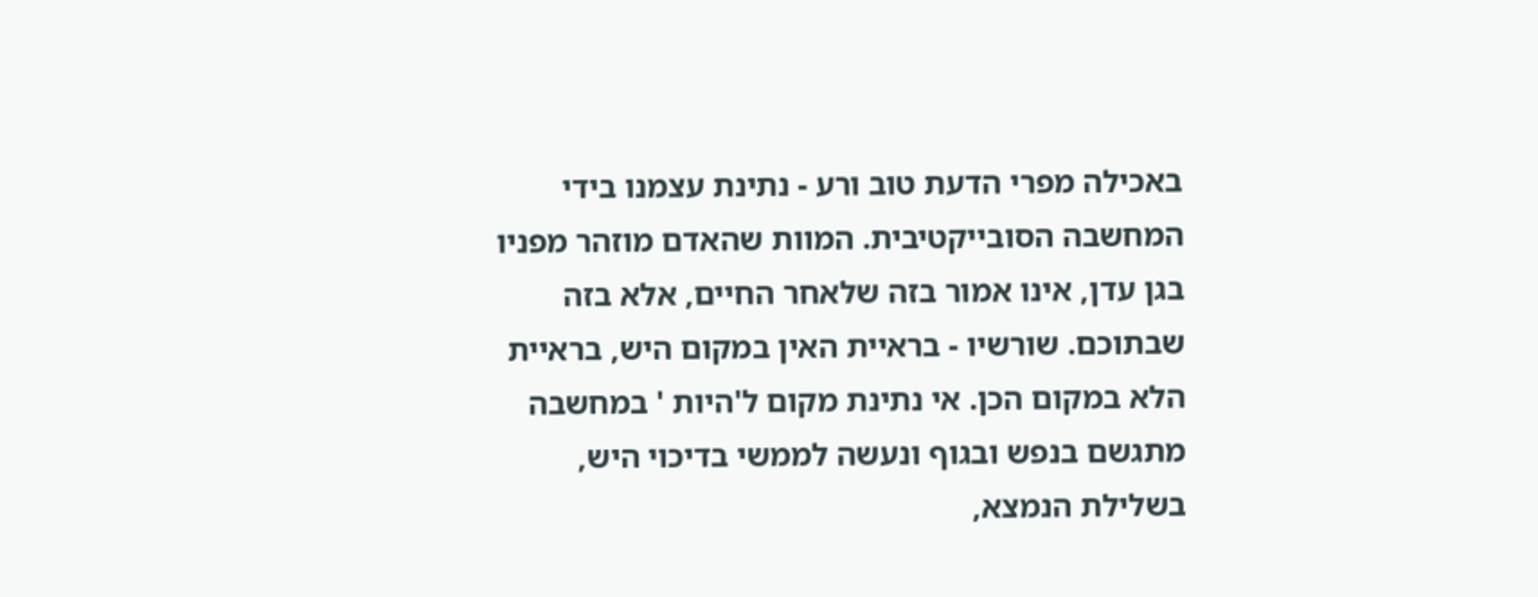באכילה מפרי הדעת טוב ורע - נתינת עצמנו בידי המחשבה הסובייקטיבית. המוות שהאדם מוזהר מפניו בגן עדן, אינו אמור בזה שלאחר החיים, אלא בזה שבתוכם. שורשיו - בראיית האין במקום היש, בראיית הלא במקום הכן. אי נתינת מקום ל'היות ' במחשבה מתגשם בנפש ובגוף ונעשה לממשי בדיכוי היש, בשלילת הנמצא,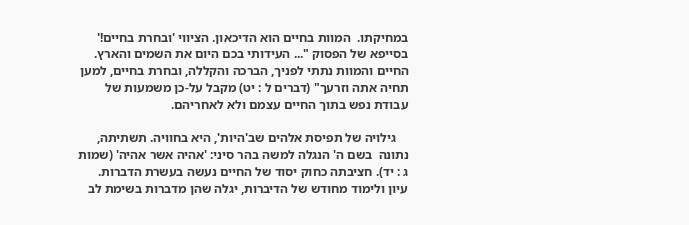במחיקתו.  המוות בחיים הוא הדיכאון. הציווי 'ובחרת בחיים!' בסייפא של הפסוק "... העידותי בכם היום את השמים והארץ. החיים והמוות נתתי לפניך, הברכה והקללה, ובחרת בחיים, למען תחיה אתה וזרעך" (דברים ל : יט) מקבל על-כן משמעות של עבודת נפש בתוך החיים עצמם ולא לאחריהם.

    גילויה של תפיסת אלהים שב'היות', היא בחוויה. תשתיתה, נתונה  בשם ה' הנגלה למשה בהר סיני: 'אהיה אשר אהיה' (שמות ג : יד). חציבתה כחוק יסוד של החיים נעשה בעשרת הדברות. עיון ולימוד מחודש של הדיברות, יגלה שהן מדברות בשימת לב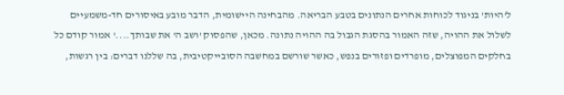ל'היות' בניגוד לכוחות אחרים הנתונים בטבע הבריאה. מהבחינה היישומית, הדבר מובע באיסורים חד-משמעיים לשלול את ההויה, שזה האמור בהסגת הגבול בה ההויה נתונה. מכאן, שהפסוק 'ושב ה' את שבותך....' אמור קודם כל בחלקים המפוצלים, מופרדים ופזורים בנפש, כאשר שורשם במחשבה הסובייקטיבית, בה שללנו דברים: בין רגשות,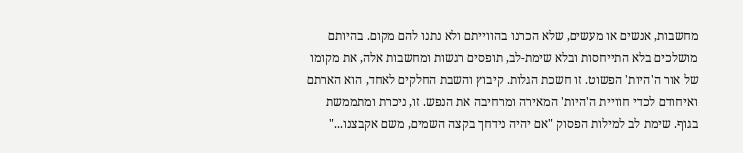מחשבות, אנשים או מעשים, שלא הכרנו בהווייתם ולא נתנו להם מקום. בהיותם מושלכים בלא התייחסות ובלא שימת-לב, תופסים רגשות ומחשבות אלה, את מקומו של אור ה'היות' הפשוט. זו חשכת הגלות. קיבוץ והשבת החלקים לאחד, הוא הארתם ואיחודם לכדי חוויית ה'היות' המאירה ומרחיבה את הנפש. זו, ניכרת ומתממשת בגוף. שימת לב למילות הפסוק "אם יהיה נידחך בקצה השמים, משם אקבצנו..."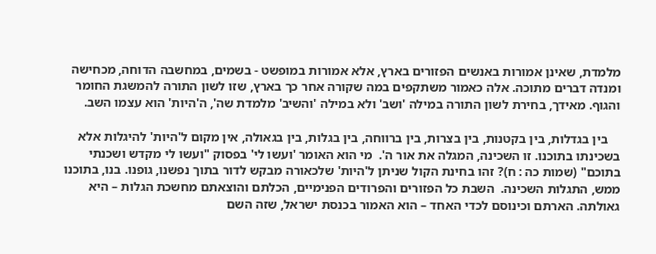מלמדת, שאינן אמורות באנשים הפזורים בארץ, אלא אמורות במופשט - בשמים, במחשבה הדוחה, מכחישה ומנדה דברים מתוכה. אלה כאמור משתקפים במה שקורה אחר כך בארץ, שזו לשון התורה להמשגת החומר והגוף. מאידך, בחירת לשון התורה במילה 'ושב' ולא במילה 'והשיב' מלמדת שה', ה'היות' הוא עצמו השב.

    בין בגדלות, בין בקטנות, בין בצרות, בין ברווחה, בין בגלות, בין בגאולה, אין מקום ל'היות' להיגלות אלא בשכינתו בתוכנו. זו השכינה, המגלה את אור ה'.  מי הוא האומר 'ועשו לי' בפסוק "ועשו לי מקדש ושכנתי בתוכם" (שמות כה : ח)? זהו בחינת הקול שניתן ל'היות' שלכאורה מבקש לדור בתוך נפשנו, גופנו. בנו, בתוכנו ממש, התגלות השכינה.  השבת כל הפזורים והפרודים הפנימיים, הכלתם והוצאתם מחשכת הגלות – היא גאולתה. הארתם וכינוסם לכדי האחד – הוא האמור בכנסת ישראל, שזה השם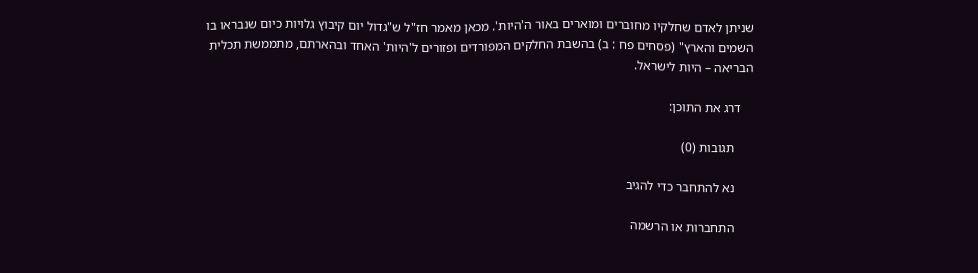שניתן לאדם שחלקיו מחוברים ומוארים באור ה'היות'. מכאן מאמר חז"ל ש"גדול יום קיבוץ גלויות כיום שנבראו בו השמים והארץ" (פסחים פח : ב) בהשבת החלקים המפורדים ופזורים ל'היות' האחד ובהארתם, מתממשת תכלית הבריאה – היות לישראל.

    דרג את התוכן:

      תגובות (0)

      נא להתחבר כדי להגיב

      התחברות או הרשמה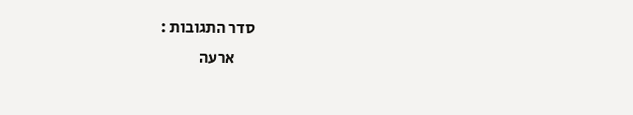סדר התגובות :
      ארעה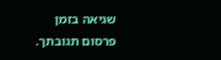שגיאה בזמן פרסום תגובתך.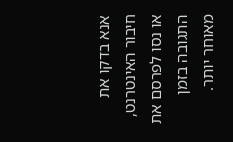אנא בדקו את חיבור האינטרנט, או נסו לפרסם את התגובה בזמן מאוחר יותר.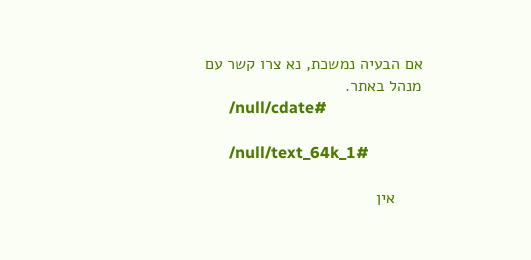אם הבעיה נמשכת, נא צרו קשר עם מנהל באתר.
      /null/cdate#

      /null/text_64k_1#

      אין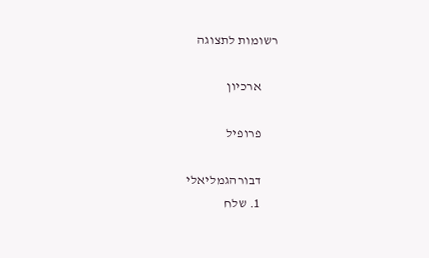רשומות לתצוגה

      ארכיון

      פרופיל

      דבורהגמליאלי
      1. שלח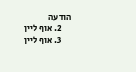הודעה
      2. אוף ליין
      3. אוף ליין